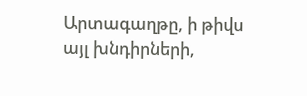Արտագաղթը, ի թիվս այլ խնդիրների,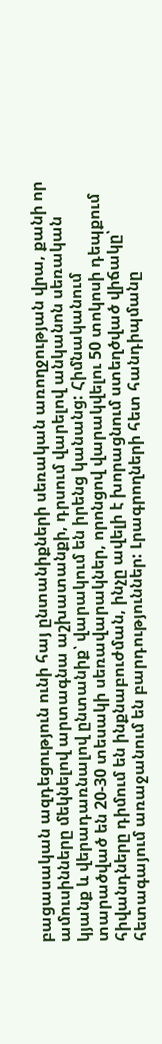բացասական ազդեցություն ունի հայ ընտանիքների սեռական առողջության վրա, քանի որ ամուսինները մեկնելով արտագնա աշխատանքի, դրսում վարելով անկանոն սեռական կյանք և վերադառնալով ընտանիք՝ վարակում են իրենց կանանց: Հիմնականում տարածված են 20-30 տեսակի սեռավարակներ, որոնցով վարակվելու 50 տոկոսի դեպքում հիվանդները դիմում են ինքնաբուժման, ինչը ավելի է խորացնում ստեղծված վիճակը՝ հետագայում առաջանում են բարդություններ: Լրագրողների հետ հանդիպմանը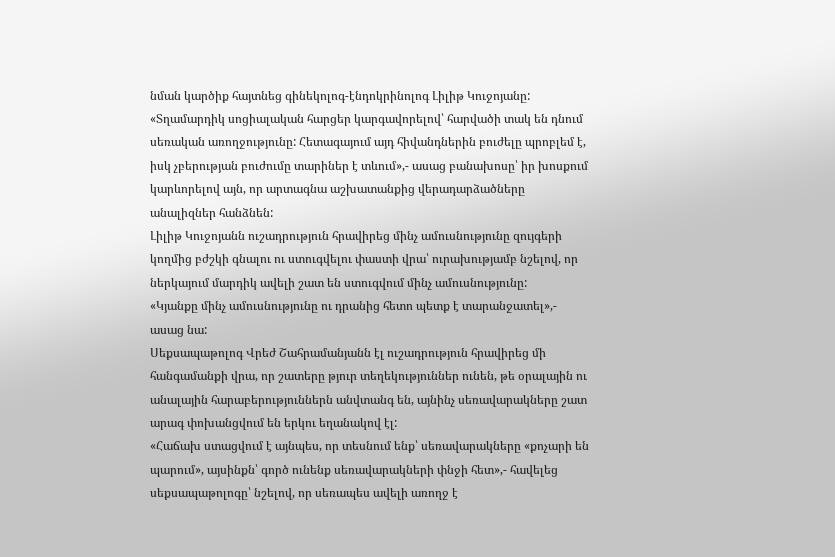նման կարծիք հայտնեց գինեկոլոգ-էնդոկրինոլոգ Լիլիթ Կուջոյանը:
«Տղամարդիկ սոցիալական հարցեր կարգավորելով՝ հարվածի տակ են դնում սեռական առողջությունը: Հետագայում այդ հիվանդներին բուժելը պրոբլեմ է, իսկ չբերության բուժումը տարիներ է տևում»,- ասաց բանախոսը՝ իր խոսքում կարևորելով այն, որ արտագնա աշխատանքից վերադարձածները անալիզներ հանձնեն:
Լիլիթ Կուջոյանն ուշադրություն հրավիրեց մինչ ամուսնությունը զույգերի կողմից բժշկի գնալու ու ստուգվելու փաստի վրա՝ ուրախությամբ նշելով, որ ներկայում մարդիկ ավելի շատ են ստուգվում մինչ ամուսնությունը:
«Կյանքը մինչ ամուսնությունը ու դրանից հետո պետք է տարանջատել»,- ասաց նա:
Սեքսապաթոլոգ Վրեժ Շահրամանյանն էլ ուշադրություն հրավիրեց մի հանգամանքի վրա, որ շատերը թյուր տեղեկություններ ունեն, թե օրալային ու անալային հարաբերություններն անվտանգ են, այնինչ սեռավարակները շատ արագ փոխանցվում են երկու եղանակով էլ:
«Հաճախ ստացվում է այնպես, որ տեսնում ենք՝ սեռավարակները «քոչարի են պարում», այսինքն՝ գործ ունենք սեռավարակների փնջի հետ»,- հավելեց սեքսապաթոլոգը՝ նշելով, որ սեռապես ավելի առողջ է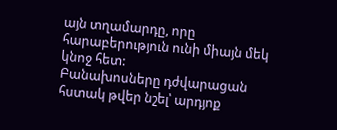այն տղամարդը, որը հարաբերություն ունի միայն մեկ կնոջ հետ:
Բանախոսները դժվարացան հստակ թվեր նշել՝ արդյոք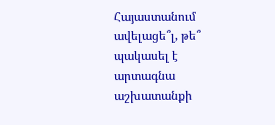Հայաստանում ավելացե՞լ, թե՞ պակասել է արտագնա աշխատանքի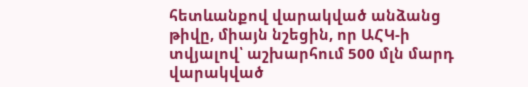հետևանքով վարակված անձանց թիվը, միայն նշեցին, որ ԱՀԿ-ի տվյալով՝ աշխարհում 500 մլն մարդ վարակված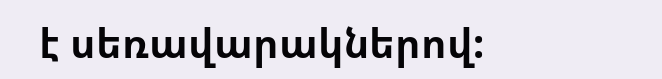է սեռավարակներով: